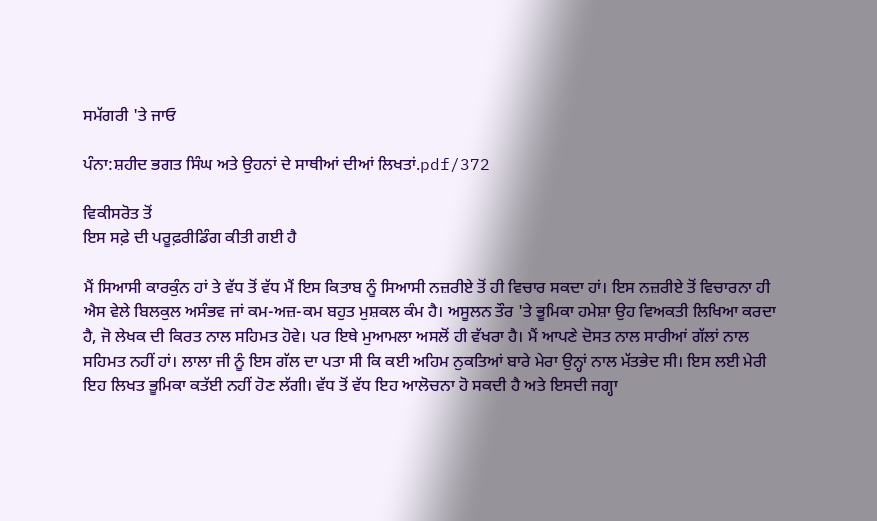ਸਮੱਗਰੀ 'ਤੇ ਜਾਓ

ਪੰਨਾ:ਸ਼ਹੀਦ ਭਗਤ ਸਿੰਘ ਅਤੇ ਉਹਨਾਂ ਦੇ ਸਾਥੀਆਂ ਦੀਆਂ ਲਿਖਤਾਂ.pdf/372

ਵਿਕੀਸਰੋਤ ਤੋਂ
ਇਸ ਸਫ਼ੇ ਦੀ ਪਰੂਫ਼ਰੀਡਿੰਗ ਕੀਤੀ ਗਈ ਹੈ

ਮੈਂ ਸਿਆਸੀ ਕਾਰਕੁੰਨ ਹਾਂ ਤੇ ਵੱਧ ਤੋਂ ਵੱਧ ਮੈਂ ਇਸ ਕਿਤਾਬ ਨੂੰ ਸਿਆਸੀ ਨਜ਼ਰੀਏ ਤੋਂ ਹੀ ਵਿਚਾਰ ਸਕਦਾ ਹਾਂ। ਇਸ ਨਜ਼ਰੀਏ ਤੋਂ ਵਿਚਾਰਨਾ ਹੀ ਐਸ ਵੇਲੇ ਬਿਲਕੁਲ ਅਸੰਭਵ ਜਾਂ ਕਮ-ਅਜ਼-ਕਮ ਬਹੁਤ ਮੁਸ਼ਕਲ ਕੰਮ ਹੈ। ਅਸੂਲਨ ਤੌਰ 'ਤੇ ਭੂਮਿਕਾ ਹਮੇਸ਼ਾ ਉਹ ਵਿਅਕਤੀ ਲਿਖਿਆ ਕਰਦਾ ਹੈ, ਜੋ ਲੇਖਕ ਦੀ ਕਿਰਤ ਨਾਲ ਸਹਿਮਤ ਹੋਵੇ। ਪਰ ਇਥੇ ਮੁਆਮਲਾ ਅਸਲੋਂ ਹੀ ਵੱਖਰਾ ਹੈ। ਮੈਂ ਆਪਣੇ ਦੋਸਤ ਨਾਲ ਸਾਰੀਆਂ ਗੱਲਾਂ ਨਾਲ ਸਹਿਮਤ ਨਹੀਂ ਹਾਂ। ਲਾਲਾ ਜੀ ਨੂੰ ਇਸ ਗੱਲ ਦਾ ਪਤਾ ਸੀ ਕਿ ਕਈ ਅਹਿਮ ਨੁਕਤਿਆਂ ਬਾਰੇ ਮੇਰਾ ਉਨ੍ਹਾਂ ਨਾਲ ਮੱਤਭੇਦ ਸੀ। ਇਸ ਲਈ ਮੇਰੀ ਇਹ ਲਿਖਤ ਭੂਮਿਕਾ ਕਤੱਈ ਨਹੀਂ ਹੋਣ ਲੱਗੀ। ਵੱਧ ਤੋਂ ਵੱਧ ਇਹ ਆਲੋਚਨਾ ਹੋ ਸਕਦੀ ਹੈ ਅਤੇ ਇਸਦੀ ਜਗ੍ਹਾ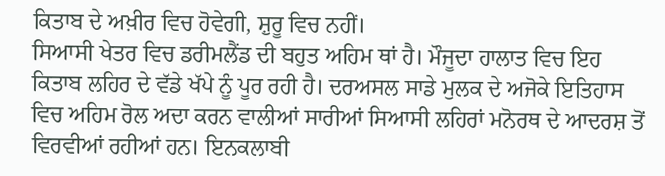ਕਿਤਾਬ ਦੇ ਅਖ਼ੀਰ ਵਿਚ ਹੋਵੇਗੀ, ਸ਼ੁਰੂ ਵਿਚ ਨਹੀਂ।
ਸਿਆਸੀ ਖੇਤਰ ਵਿਚ ਡਰੀਮਲੈਂਡ ਦੀ ਬਹੁਤ ਅਹਿਮ ਥਾਂ ਹੈ। ਮੌਜੂਦਾ ਹਾਲਾਤ ਵਿਚ ਇਹ ਕਿਤਾਬ ਲਹਿਰ ਦੇ ਵੱਡੇ ਖੱਪੇ ਨੂੰ ਪੂਰ ਰਹੀ ਹੈ। ਦਰਅਸਲ ਸਾਡੇ ਮੁਲਕ ਦੇ ਅਜੋਕੇ ਇਤਿਹਾਸ ਵਿਚ ਅਹਿਮ ਰੋਲ ਅਦਾ ਕਰਨ ਵਾਲੀਆਂ ਸਾਰੀਆਂ ਸਿਆਸੀ ਲਹਿਰਾਂ ਮਨੋਰਥ ਦੇ ਆਦਰਸ਼ ਤੋਂ ਵਿਰਵੀਆਂ ਰਹੀਆਂ ਹਨ। ਇਨਕਲਾਬੀ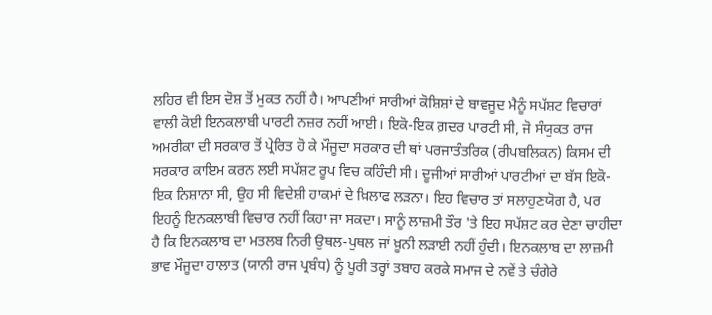ਲਹਿਰ ਵੀ ਇਸ ਦੋਸ਼ ਤੋਂ ਮੁਕਤ ਨਹੀਂ ਹੈ। ਆਪਣੀਆਂ ਸਾਰੀਆਂ ਕੋਸ਼ਿਸ਼ਾਂ ਦੇ ਬਾਵਜੂਦ ਮੈਨੂੰ ਸਪੱਸ਼ਟ ਵਿਚਾਰਾਂ ਵਾਲੀ ਕੋਈ ਇਨਕਲਾਬੀ ਪਾਰਟੀ ਨਜ਼ਰ ਨਹੀਂ ਆਈ। ਇਕੋ-ਇਕ ਗ਼ਦਰ ਪਾਰਟੀ ਸੀ, ਜੋ ਸੰਯੁਕਤ ਰਾਜ ਅਮਰੀਕਾ ਦੀ ਸਰਕਾਰ ਤੋਂ ਪ੍ਰੇਰਿਤ ਹੋ ਕੇ ਮੌਜੂਦਾ ਸਰਕਾਰ ਦੀ ਥਾਂ ਪਰਜਾਤੰਤਰਿਕ (ਰੀਪਬਲਿਕਨ) ਕਿਸਮ ਦੀ ਸਰਕਾਰ ਕਾਇਮ ਕਰਨ ਲਈ ਸਪੱਸ਼ਟ ਰੂਪ ਵਿਚ ਕਹਿੰਦੀ ਸੀ। ਦੂਜੀਆਂ ਸਾਰੀਆਂ ਪਾਰਟੀਆਂ ਦਾ ਬੱਸ ਇਕੋ-ਇਕ ਨਿਸ਼ਾਨਾ ਸੀ, ਉਹ ਸੀ ਵਿਦੇਸ਼ੀ ਹਾਕਮਾਂ ਦੇ ਖ਼ਿਲਾਫ ਲੜਨਾ। ਇਹ ਵਿਚਾਰ ਤਾਂ ਸਲਾਹੁਣਯੋਗ ਹੈ, ਪਰ ਇਹਨੂੰ ਇਨਕਲਾਬੀ ਵਿਚਾਰ ਨਹੀਂ ਕਿਹਾ ਜਾ ਸਕਦਾ। ਸਾਨੂੰ ਲਾਜ਼ਮੀ ਤੌਰ 'ਤੇ ਇਹ ਸਪੱਸ਼ਟ ਕਰ ਦੇਣਾ ਚਾਹੀਦਾ ਹੈ ਕਿ ਇਨਕਲਾਬ ਦਾ ਮਤਲਬ ਨਿਰੀ ਉਥਲ-ਪੁਥਲ ਜਾਂ ਖ਼ੂਨੀ ਲੜਾਈ ਨਹੀਂ ਹੁੰਦੀ। ਇਨਕਲਾਬ ਦਾ ਲਾਜ਼ਮੀ ਭਾਵ ਮੌਜੂਦਾ ਹਾਲਾਤ (ਯਾਨੀ ਰਾਜ ਪ੍ਰਬੰਧ) ਨੂੰ ਪੂਰੀ ਤਰ੍ਹਾਂ ਤਬਾਹ ਕਰਕੇ ਸਮਾਜ ਦੇ ਨਵੇਂ ਤੇ ਚੰਗੇਰੇ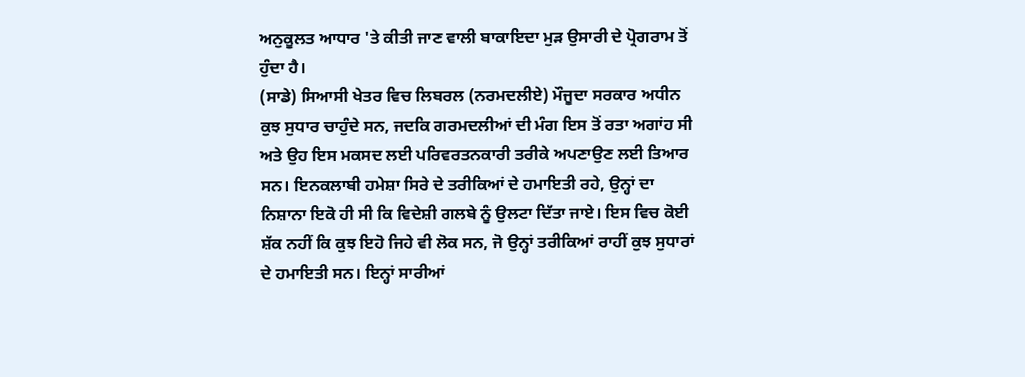ਅਨੁਕੂਲਤ ਆਧਾਰ 'ਤੇ ਕੀਤੀ ਜਾਣ ਵਾਲੀ ਬਾਕਾਇਦਾ ਮੁੜ ਉਸਾਰੀ ਦੇ ਪ੍ਰੋਗਰਾਮ ਤੋਂ ਹੁੰਦਾ ਹੈ।
(ਸਾਡੇ) ਸਿਆਸੀ ਖੇਤਰ ਵਿਚ ਲਿਬਰਲ (ਨਰਮਦਲੀਏ) ਮੌਜੂਦਾ ਸਰਕਾਰ ਅਧੀਨ ਕੁਝ ਸੁਧਾਰ ਚਾਹੁੰਦੇ ਸਨ, ਜਦਕਿ ਗਰਮਦਲੀਆਂ ਦੀ ਮੰਗ ਇਸ ਤੋਂ ਰਤਾ ਅਗਾਂਹ ਸੀ ਅਤੇ ਉਹ ਇਸ ਮਕਸਦ ਲਈ ਪਰਿਵਰਤਨਕਾਰੀ ਤਰੀਕੇ ਅਪਣਾਉਣ ਲਈ ਤਿਆਰ ਸਨ। ਇਨਕਲਾਬੀ ਹਮੇਸ਼ਾ ਸਿਰੇ ਦੇ ਤਰੀਕਿਆਂ ਦੇ ਹਮਾਇਤੀ ਰਹੇ, ਉਨ੍ਹਾਂ ਦਾ ਨਿਸ਼ਾਨਾ ਇਕੋ ਹੀ ਸੀ ਕਿ ਵਿਦੇਸ਼ੀ ਗਲਬੇ ਨੂੰ ਉਲਟਾ ਦਿੱਤਾ ਜਾਏ। ਇਸ ਵਿਚ ਕੋਈ ਸ਼ੱਕ ਨਹੀਂ ਕਿ ਕੁਝ ਇਹੋ ਜਿਹੇ ਵੀ ਲੋਕ ਸਨ, ਜੋ ਉਨ੍ਹਾਂ ਤਰੀਕਿਆਂ ਰਾਹੀਂ ਕੁਝ ਸੁਧਾਰਾਂ ਦੇ ਹਮਾਇਤੀ ਸਨ। ਇਨ੍ਹਾਂ ਸਾਰੀਆਂ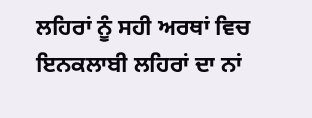ਲਹਿਰਾਂ ਨੂੰ ਸਹੀ ਅਰਥਾਂ ਵਿਚ ਇਨਕਲਾਬੀ ਲਹਿਰਾਂ ਦਾ ਨਾਂ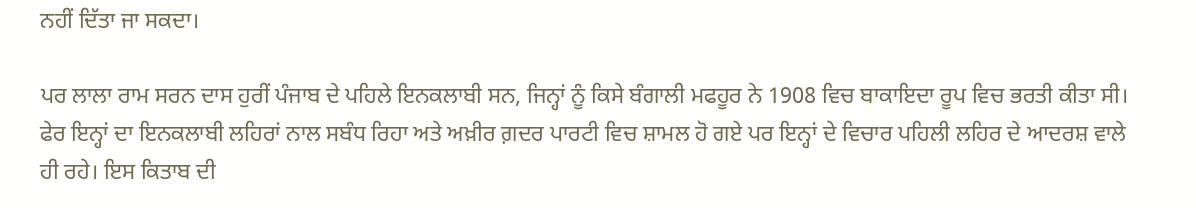ਨਹੀਂ ਦਿੱਤਾ ਜਾ ਸਕਦਾ।

ਪਰ ਲਾਲਾ ਰਾਮ ਸਰਨ ਦਾਸ ਹੁਰੀਂ ਪੰਜਾਬ ਦੇ ਪਹਿਲੇ ਇਨਕਲਾਬੀ ਸਨ, ਜਿਨ੍ਹਾਂ ਨੂੰ ਕਿਸੇ ਬੰਗਾਲੀ ਮਫਹੂਰ ਨੇ 1908 ਵਿਚ ਬਾਕਾਇਦਾ ਰੂਪ ਵਿਚ ਭਰਤੀ ਕੀਤਾ ਸੀ। ਫੇਰ ਇਨ੍ਹਾਂ ਦਾ ਇਨਕਲਾਬੀ ਲਹਿਰਾਂ ਨਾਲ ਸਬੰਧ ਰਿਹਾ ਅਤੇ ਅਖ਼ੀਰ ਗ਼ਦਰ ਪਾਰਟੀ ਵਿਚ ਸ਼ਾਮਲ ਹੋ ਗਏ ਪਰ ਇਨ੍ਹਾਂ ਦੇ ਵਿਚਾਰ ਪਹਿਲੀ ਲਹਿਰ ਦੇ ਆਦਰਸ਼ ਵਾਲੇ ਹੀ ਰਹੇ। ਇਸ ਕਿਤਾਬ ਦੀ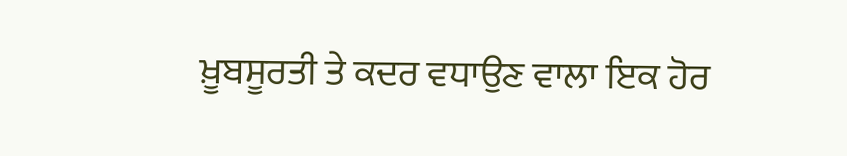ਖ਼ੂਬਸੂਰਤੀ ਤੇ ਕਦਰ ਵਧਾਉਣ ਵਾਲਾ ਇਕ ਹੋਰ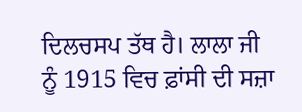ਦਿਲਚਸਪ ਤੱਥ ਹੈ। ਲਾਲਾ ਜੀ ਨੂੰ 1915 ਵਿਚ ਫ਼ਾਂਸੀ ਦੀ ਸਜ਼ਾ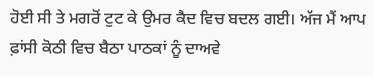ਹੋਈ ਸੀ ਤੇ ਮਗਰੋਂ ਟੁਟ ਕੇ ਉਮਰ ਕੈਦ ਵਿਚ ਬਦਲ ਗਈ। ਅੱਜ ਮੈਂ ਆਪ ਫ਼ਾਂਸੀ ਕੋਠੀ ਵਿਚ ਬੈਠਾ ਪਾਠਕਾਂ ਨੂੰ ਦਾਅਵੇ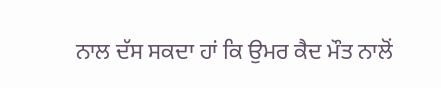ਨਾਲ ਦੱਸ ਸਕਦਾ ਹਾਂ ਕਿ ਉਮਰ ਕੈਦ ਮੌਤ ਨਾਲੋਂ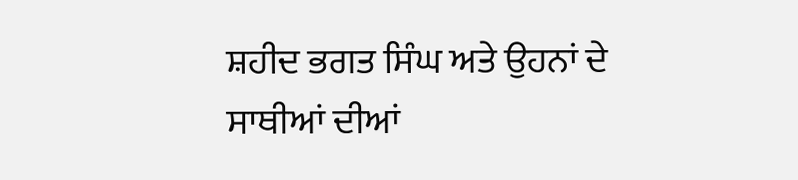ਸ਼ਹੀਦ ਭਗਤ ਸਿੰਘ ਅਤੇ ਉਹਨਾਂ ਦੇ ਸਾਥੀਆਂ ਦੀਆਂ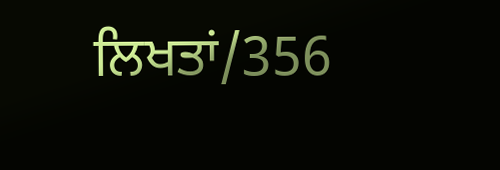ਲਿਖਤਾਂ/356